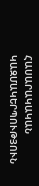ՀԱՍԱՐԱԿԱԿԱՆ ԿԱԶՄԱԿԵՐՊՈՒԹՅՈՒՆ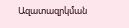Ազատազրկման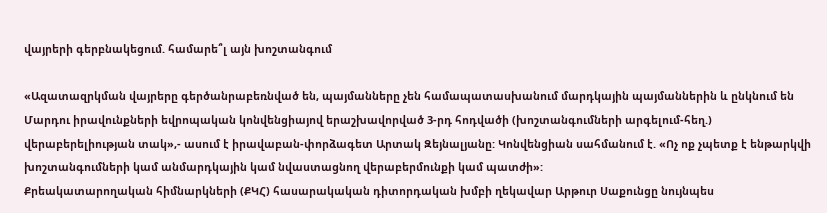վայրերի գերբնակեցում. համարե՞լ այն խոշտանգում

«Ազատազրկման վայրերը գերծանրաբեռնված են, պայմանները չեն համապատասխանում մարդկային պայմաններին և ընկնում են Մարդու իրավունքների եվրոպական կոնվենցիայով երաշխավորված 3-րդ հոդվածի (խոշտանգումների արգելում-հեղ.) վերաբերելիության տակ»,- ասում է իրավաբան-փորձագետ Արտակ Զեյնալյանը: Կոնվենցիան սահմանում է. «Ոչ ոք չպետք է ենթարկվի խոշտանգումների կամ անմարդկային կամ նվաստացնող վերաբերմունքի կամ պատժի»:
Քրեակատարողական հիմնարկների (ՔԿՀ) հասարակական դիտորդական խմբի ղեկավար Արթուր Սաքունցը նույնպես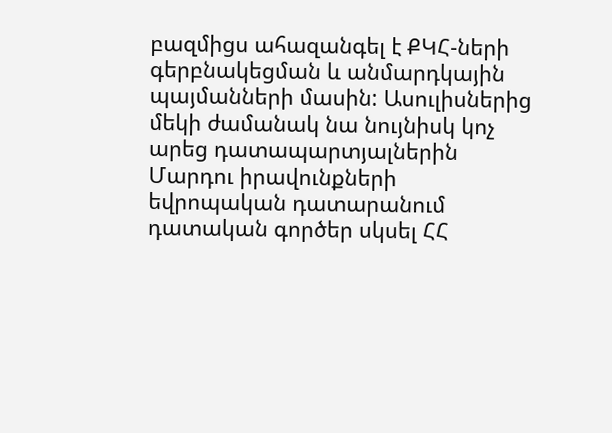բազմիցս ահազանգել է ՔԿՀ-ների գերբնակեցման և անմարդկային պայմանների մասին: Ասուլիսներից մեկի ժամանակ նա նույնիսկ կոչ արեց դատապարտյալներին Մարդու իրավունքների եվրոպական դատարանում դատական գործեր սկսել ՀՀ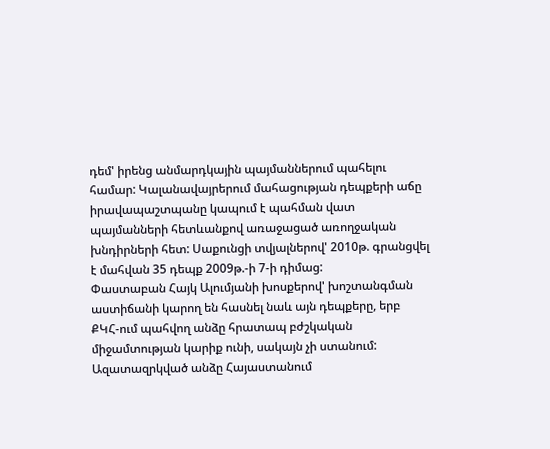դեմ' իրենց անմարդկային պայմաններում պահելու համար: Կալանավայրերում մահացության դեպքերի աճը իրավապաշտպանը կապում է պահման վատ պայմանների հետևանքով առաջացած առողջական խնդիրների հետ: Սաքունցի տվյալներով' 2010թ. գրանցվել է մահվան 35 դեպք 2009թ.-ի 7-ի դիմաց:
Փաստաբան Հայկ Ալումյանի խոսքերով' խոշտանգման աստիճանի կարող են հասնել նաև այն դեպքերը, երբ ՔԿՀ-ում պահվող անձը հրատապ բժշկական միջամտության կարիք ունի, սակայն չի ստանում:
Ազատազրկված անձը Հայաստանում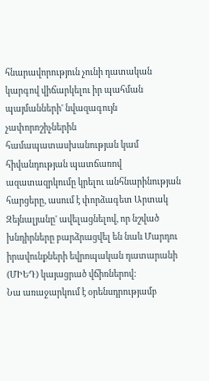հնարավորություն չունի դատական կարգով վիճարկելու իր պահման պայմանների' նվազագույն չափորոշիչներին համապատասխանության կամ հիվանդության պատճառով ազատազրկումը կրելու անհնարինության հարցերը, ասում է փորձագետ Արտակ Զեյնալյանը' ավելացնելով, որ նշված խնդիրները բարձրացվել են նաև Մարդու իրավունքների եվրոպական դատարանի (ՄԻԵԴ) կայացրած վճիռներով:
Նա առաջարկում է օրենսդրությամբ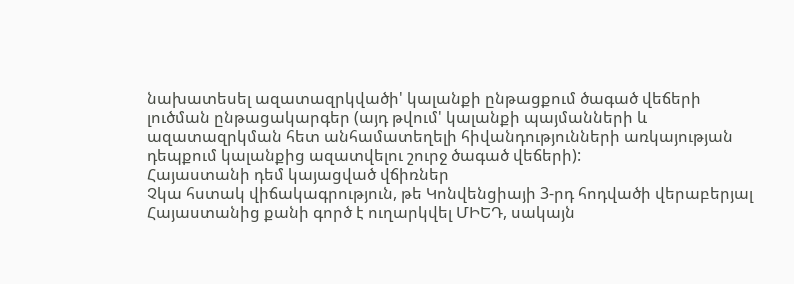նախատեսել ազատազրկվածի' կալանքի ընթացքում ծագած վեճերի լուծման ընթացակարգեր (այդ թվում' կալանքի պայմանների և ազատազրկման հետ անհամատեղելի հիվանդությունների առկայության դեպքում կալանքից ազատվելու շուրջ ծագած վեճերի):
Հայաստանի դեմ կայացված վճիռներ
Չկա հստակ վիճակագրություն, թե Կոնվենցիայի 3-րդ հոդվածի վերաբերյալ Հայաստանից քանի գործ է ուղարկվել ՄԻԵԴ, սակայն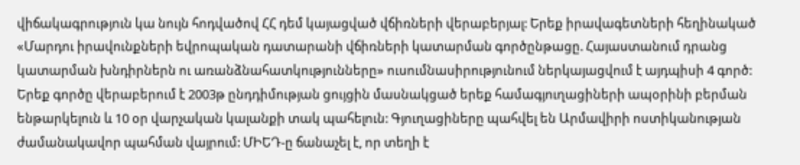վիճակագրություն կա նույն հոդվածով ՀՀ դեմ կայացված վճիռների վերաբերյալ: Երեք իրավագետների հեղինակած «Մարդու իրավունքների եվրոպական դատարանի վճիռների կատարման գործընթացը. Հայաստանում դրանց կատարման խնդիրներն ու առանձնահատկությունները» ուսումնասիրությունում ներկայացվում է այդպիսի 4 գործ:
Երեք գործը վերաբերում է 2003թ ընդդիմության ցույցին մասնակցած երեք համագյուղացիների ապօրինի բերման ենթարկելուն և 10 օր վարչական կալանքի տակ պահելուն: Գյուղացիները պահվել են Արմավիրի ոստիկանության ժամանակավոր պահման վայրում: ՄԻԵԴ-ը ճանաչել է, որ տեղի է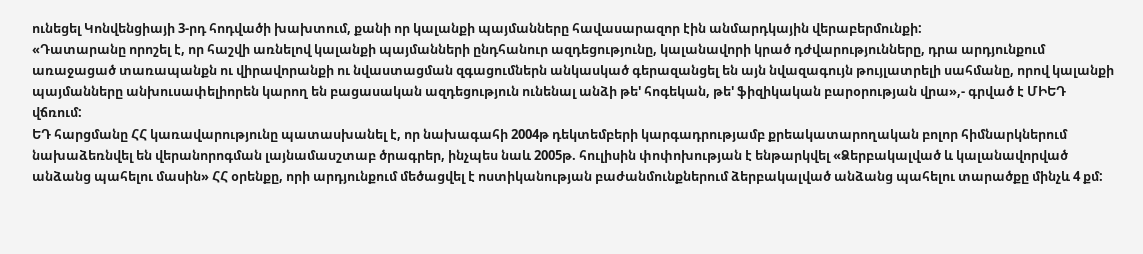ունեցել Կոնվենցիայի 3-րդ հոդվածի խախտում, քանի որ կալանքի պայմանները հավասարազոր էին անմարդկային վերաբերմունքի:
«Դատարանը որոշել է, որ հաշվի առնելով կալանքի պայմանների ընդհանուր ազդեցությունը, կալանավորի կրած դժվարությունները, դրա արդյունքում առաջացած տառապանքն ու վիրավորանքի ու նվաստացման զգացումներն անկասկած գերազանցել են այն նվազագույն թույլատրելի սահմանը, որով կալանքի պայմանները անխուսափելիորեն կարող են բացասական ազդեցություն ունենալ անձի թե' հոգեկան, թե' ֆիզիկական բարօրության վրա»,- գրված է ՄԻԵԴ վճռում:
ԵԴ հարցմանը ՀՀ կառավարությունը պատասխանել է, որ նախագահի 2004թ դեկտեմբերի կարգադրությամբ քրեակատարողական բոլոր հիմնարկներում նախաձեռնվել են վերանորոգման լայնամասշտաբ ծրագրեր, ինչպես նաև 2005թ. հուլիսին փոփոխության է ենթարկվել «Ձերբակալված և կալանավորված անձանց պահելու մասին» ՀՀ օրենքը, որի արդյունքում մեծացվել է ոստիկանության բաժանմունքներում ձերբակալված անձանց պահելու տարածքը մինչև 4 քմ: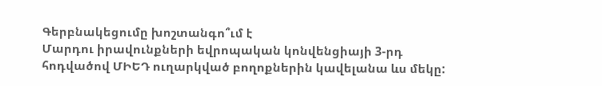Գերբնակեցումը խոշտանգո՞ւմ է
Մարդու իրավունքների եվրոպական կոնվենցիայի 3-րդ հոդվածով ՄԻԵԴ ուղարկված բողոքներին կավելանա ևս մեկը: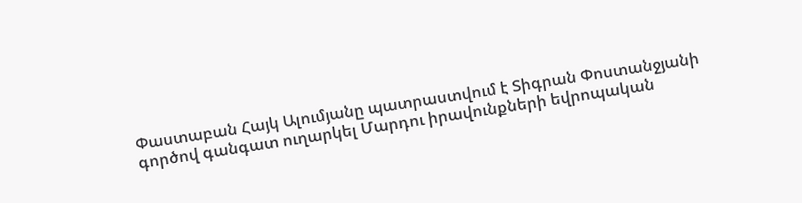Փաստաբան Հայկ Ալումյանը պատրաստվում է Տիգրան Փոստանջյանի գործով գանգատ ուղարկել Մարդու իրավունքների եվրոպական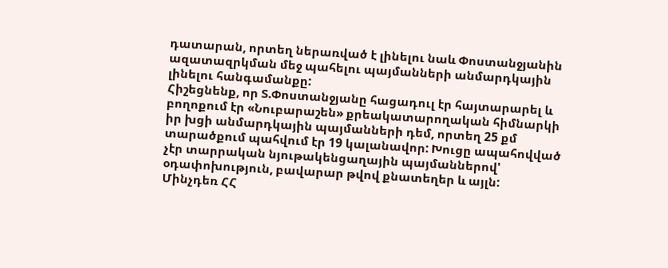դատարան, որտեղ ներառված է լինելու նաև Փոստանջյանին ազատազրկման մեջ պահելու պայմանների անմարդկային լինելու հանգամանքը:
Հիշեցնենք, որ Տ.Փոստանջյանը հացադուլ էր հայտարարել և բողոքում էր «Նուբարաշեն» քրեակատարողական հիմնարկի իր խցի անմարդկային պայմանների դեմ, որտեղ 25 քմ տարածքում պահվում էր 19 կալանավոր: Խուցը ապահովված չէր տարրական նյութակենցաղային պայմաններով' օդափոխություն, բավարար թվով քնատեղեր և այլն:
Մինչդեռ ՀՀ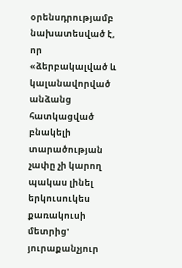օրենսդրությամբ նախատեսված է, որ «ձերբակալված և կալանավորված անձանց հատկացված բնակելի տարածության չափը չի կարող պակաս լինել երկուսուկես քառակուսի մետրից' յուրաքանչյուր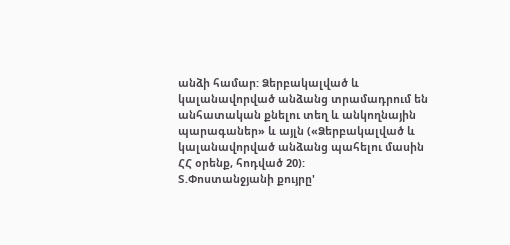անձի համար: Ձերբակալված և կալանավորված անձանց տրամադրում են անհատական քնելու տեղ և անկողնային պարագաներ» և այլն («Ձերբակալված և կալանավորված անձանց պահելու մասին ՀՀ օրենք, հոդված 20):
Տ.Փոստանջյանի քույրը'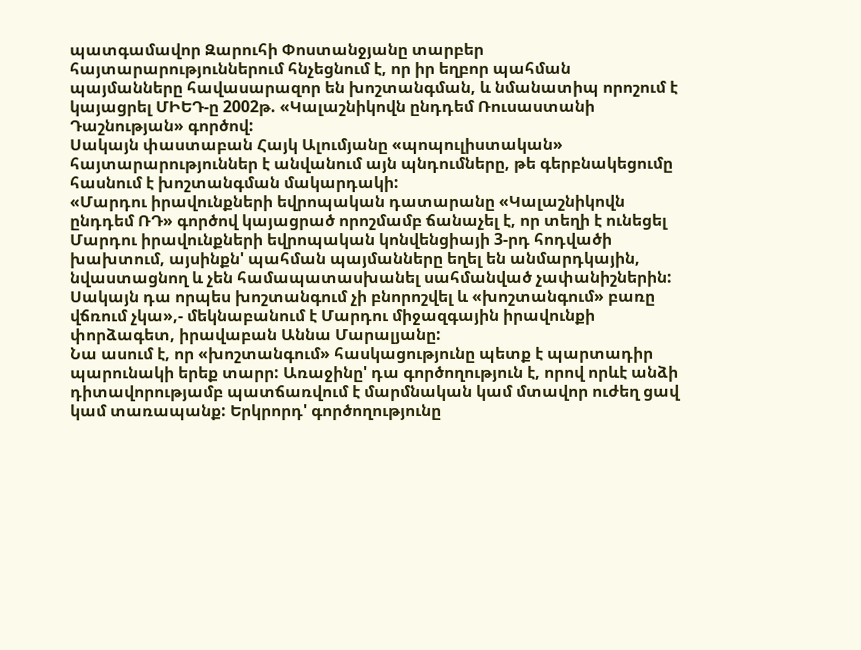պատգամավոր Զարուհի Փոստանջյանը տարբեր հայտարարություններում հնչեցնում է, որ իր եղբոր պահման պայմանները հավասարազոր են խոշտանգման, և նմանատիպ որոշում է կայացրել ՄԻԵԴ-ը 2002թ. «Կալաշնիկովն ընդդեմ Ռուսաստանի Դաշնության» գործով:
Սակայն փաստաբան Հայկ Ալումյանը «պոպուլիստական» հայտարարություններ է անվանում այն պնդումները, թե գերբնակեցումը հասնում է խոշտանգման մակարդակի:
«Մարդու իրավունքների եվրոպական դատարանը «Կալաշնիկովն ընդդեմ ՌԴ» գործով կայացրած որոշմամբ ճանաչել է, որ տեղի է ունեցել Մարդու իրավունքների եվրոպական կոնվենցիայի 3-րդ հոդվածի խախտում, այսինքն' պահման պայմանները եղել են անմարդկային, նվաստացնող և չեն համապատասխանել սահմանված չափանիշներին: Սակայն դա որպես խոշտանգում չի բնորոշվել և «խոշտանգում» բառը վճռում չկա»,- մեկնաբանում է Մարդու միջազգային իրավունքի փորձագետ, իրավաբան Աննա Մարալյանը:
Նա ասում է, որ «խոշտանգում» հասկացությունը պետք է պարտադիր պարունակի երեք տարր: Առաջինը' դա գործողություն է, որով որևէ անձի դիտավորությամբ պատճառվում է մարմնական կամ մտավոր ուժեղ ցավ կամ տառապանք: Երկրորդ' գործողությունը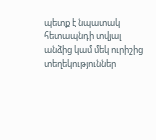պետք է նպատակ հետապնդի տվյալ անձից կամ մեկ ուրիշից տեղեկություններ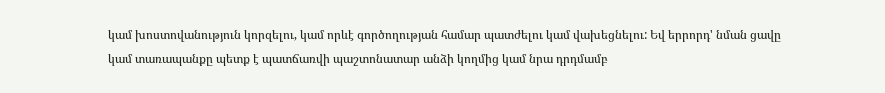կամ խոստովանություն կորզելու, կամ որևէ գործողության համար պատժելու կամ վախեցնելու: Եվ երրորդ' նման ցավը կամ տառապանքը պետք է պատճառվի պաշտոնատար անձի կողմից կամ նրա դրդմամբ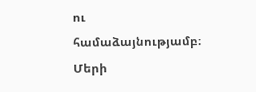ու համաձայնությամբ։
Մերի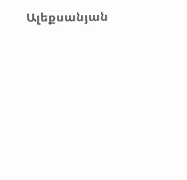Ալեքսանյան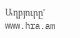Աղբյուրը' www.hra.am